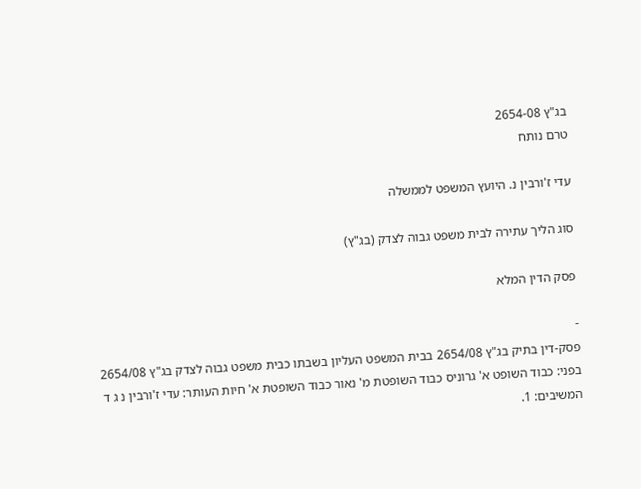בג"ץ 2654-08
טרם נותח

עדי ז'ורבין נ. היועץ המשפט לממשלה

סוג הליך עתירה לבית משפט גבוה לצדק (בג"ץ)

פסק הדין המלא

-
פסק-דין בתיק בג"ץ 2654/08 בבית המשפט העליון בשבתו כבית משפט גבוה לצדק בג"ץ 2654/08 בפני: כבוד השופט א' גרוניס כבוד השופטת מ' נאור כבוד השופטת א' חיות העותר: עדי ז'ורבין נ ג ד המשיבים: 1.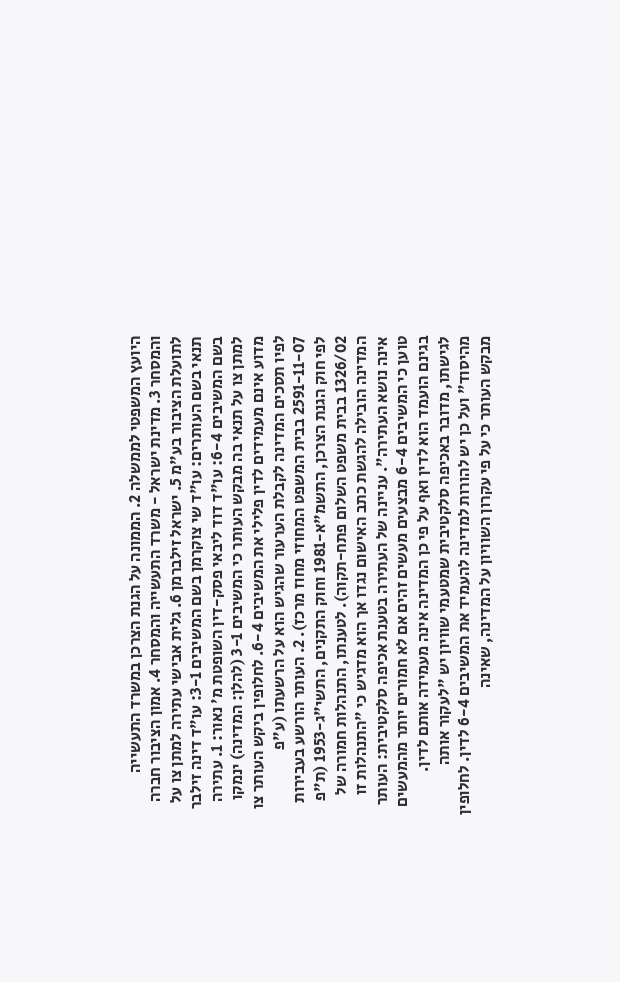היועץ המשפטי לממשלה 2. הממונה על הגנת הצרכן במשרד התעשייה והמסחר 3. מדינת ישראל - משרד התעשייה והמסחר 4. אמון הציבור חברה לתועלת הציבור בע"מ 5. ישראל זילברמן 6. גלית אבישי עתירה למתן צו על תנאי בשם העותרים: עו"ד שי צוקרמן בשם המשיבים 3-1: עו"ד דינה זילבר בשם המשיבים 6-4: עו"ד דוד ליבאי פסק-דין השופטת מ' נאור: 1. עתירה למתן צו על תנאי בה מבקש העותר כי המשיבים 3-1 (להלן: המדינה) ינמקו מדוע אינם מעמידים לדין פלילי את המשיבים 6-4. לחלופין ביקש העותר צו לפיו תסכים המדינה לקבלת הערעור שהגיש הוא על הרשעתו (ע"פ 2591-11-07 בבית המשפט המחוזי מחוז מרכז). 2. העותר הורשע בעבירות לפי חוק הגנת הצרכן, התשמ"א-1981 וחוק התקנים, התשי"ג-1953 (ת"פ 1326/02 בבית משפט השלום פתח-תקוה). לטענתו, התנהלות חמורה של המדינה הובילה להגשת כתב האישום נגדו אך הוא מדגיש כי "התנהלות זו אינה נושא העתירה". עניינה של העתירה בטענת אכיפה סלקטיבית: העותר טוען כי המשיבים 6-4 מבצעים מעשים זהים אם לא חמורים יותר מהמעשים בגינם הועמד הוא לדין ואף על פי כן המדינה אינה מעמידה אותם לדין. לגישתו, מדובר באכיפה סלקטיבית שמטעמי שוויון יש "לעקור אותה מהיסוד" ועל כן יש להורות למדינה להעמיד את המשיבים 6-4 לדין. לחלופין מבקש העותר כי על פי עקרון השוויון על המדינה, שאינה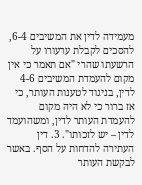מעמידה לדין את המשיבים 6-4, להסכים לקבלת ערעורו על הרשעתו שהרי "אם תאמר כי אין מקום להעמדת המשיבים 4-6 לדין, בניגוד לטענות העותר, כי אז ברור כי לא היה מקום להעמדת העותר לדין, ומשהועמד לדין – יש לזכותו". 3. דין העתירה להדחות על הסף. באשר לבקשת העותר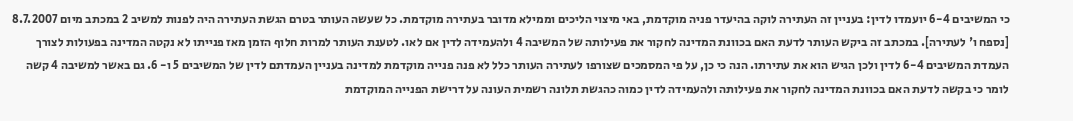כי המשיבים 6-4 יועמדו לדין: בעניין זה העתירה לוקה בהיעדר פניה מוקדמת, באי מיצוי הליכים וממילא מדובר בעתירה מוקדמת. כל שעשה העותר בטרם הגשת העתירה היה לפנות למשיב 2 במכתב מיום 8.7.2007 [נספח ו' לעתירה]. במכתב זה ביקש העותר לדעת האם בכוונת המדינה לחקור את פעילותה של המשיבה 4 ולהעמידה לדין אם לאו. לטענת העותר למרות חלוף הזמן מאז פנייתו לא נקטה המדינה בפעולות לצורך העמדת המשיבים 6-4 לדין ולכן הגיש הוא את עתירתו. הנה כי כן, על פי המסמכים שצורפו לעתירה העותר כלל לא פנה פנייה מוקדמת למדינה בעניין העמדתם לדין של המשיבים 5 ו- 6. גם באשר למשיבה 4 קשה לומר כי בקשה לדעת האם בכוונת המדינה לחקור את פעילותה ולהעמידה לדין כמוה כהגשת תלונה רשמית העונה על דרישת הפנייה המוקדמת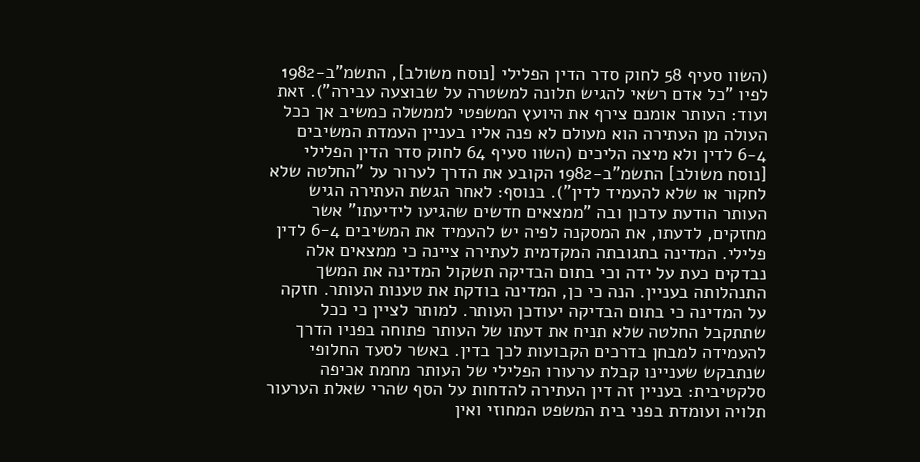(השוו סעיף 58 לחוק סדר הדין הפלילי [נוסח משולב], התשמ"ב-1982 לפיו "כל אדם רשאי להגיש תלונה למשטרה על שבוצעה עבירה"). זאת ועוד: העותר אומנם צירף את היועץ המשפטי לממשלה כמשיב אך ככל העולה מן העתירה הוא מעולם לא פנה אליו בעניין העמדת המשיבים 6-4 לדין ולא מיצה הליכים (השוו סעיף 64 לחוק סדר הדין הפלילי [נוסח משולב] התשמ"ב-1982 הקובע את הדרך לערור על "החלטה שלא לחקור או שלא להעמיד לדין"). בנוסף: לאחר הגשת העתירה הגיש העותר הודעת עדכון ובה "ממצאים חדשים שהגיעו לידיעתו" אשר מחזקים, לדעתו, את המסקנה לפיה יש להעמיד את המשיבים 4‑6 לדין פלילי. המדינה בתגובתה המקדמית לעתירה ציינה כי ממצאים אלה נבדקים כעת על ידה וכי בתום הבדיקה תשקול המדינה את המשך התנהלותה בעניין. הנה כי כן, המדינה בודקת את טענות העותר. חזקה על המדינה כי בתום הבדיקה יעודכן העותר. למותר לציין כי ככל שתתקבל החלטה שלא תניח את דעתו של העותר פתוחה בפניו הדרך להעמידה למבחן בדרכים הקבועות לכך בדין. באשר לסעד החלופי שנתבקש שעניינו קבלת ערעורו הפלילי של העותר מחמת אכיפה סלקטיבית: בעניין זה דין העתירה להדחות על הסף שהרי שאלת הערעור תלויה ועומדת בפני בית המשפט המחוזי ואין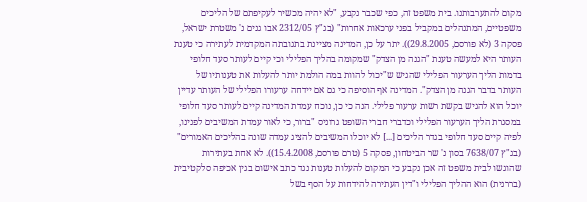מקום להתערבותנו. בית משפט זה, כפי שכבר נקבע, "לא יהיה מכשיר לעקיפתם של הליכים משפטיים, המתנהלים במקביל בפני ערכאות אחרות" (בג"ץ 2312/05 אבו גנים נ' משטרת ישראל, פסקה 3 (לא פורסם, 29.8.2005)). יתר על כן, המדינה מציינת בתגובתה המקדמית לעתירה כי טענת העותר היא למעשה טענת "הגנה מן הצדק" שמקומה בהליך הפלילי וכי קיים לעותר סעד חלופי בדמות הליך הערעור הפלילי שהגיש ש"יכול להוות במה הולמת יותר להעלות את טענותיו של העותר בדבר הגנה מן הצדק". המדינה אף הוסיפה כי גם אם יידחה ערעורו הפלילי של העותר עדיין יוכל הוא להגיש בקשת רשות ערעור פלילי. הנה כי כן, נוכח עמדת המדינה קיים לעותר סעד חלופי במסגרת הליך הערעור הפלילי וכדברי חברי השופט גרוניס "ברור, כי לאור עמדת המשיבים לפנינו, לפיה קיים סעד חלופי בגדר הליכים [...] לא יוכלו המשיבים להציג עמדה שונה בהליכים האמורים" (בג"ץ 7638/07 בסון נ' שר הביטחון, פסקה 5 (טרם פורסם, 15.4.2008)). לא אחת בעתירות שהוגשו לבית משפט זה אכן נקבע כי המקום להעלות טענות נגד כתב אישום בגין אכיפה סלקטיבית (בררנית) הוא ההליך הפלילי ו"דין העתירה להידחות על הסף בשל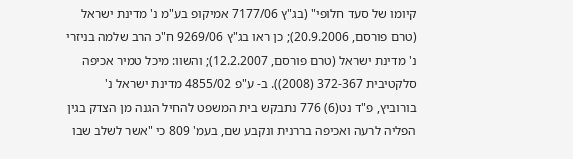קיומו של סעד חלופי" (בג"ץ 7177/06 אמיקופ בע"מ נ' מדינת ישראל (טרם פורסם, 20.9.2006); כן ראו בג"ץ 9269/06 ח"כ הרב שלמה בניזרי נ' מדינת ישראל (טרם פורסם, 12.2.2007); והשוו: מיכל טמיר אכיפה סלקטיבית 372-367 (2008)). ב- ע"פ 4855/02 מדינת ישראל נ' בורוביץ, פ"ד נט(6) 776 נתבקש בית המשפט להחיל הגנה מן הצדק בגין הפליה לרעה ואכיפה בררנית ונקבע שם, בעמ' 809 כי "אשר לשלב שבו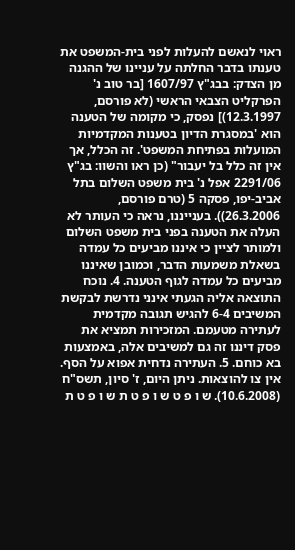ראוי לנאשם להעלות לפני בית-המשפט את טענתו בדבר החלתה על עניינו של ההגנה מן הצדק: בבג"ץ 1607/97 [בר טוב נ' הפרקליט הצבאי הראשי (לא פורסם, 12.3.1997)] נפסק, כי מקומה של הטענה הוא 'במסגרת הדיון בטענות המקדמיות המועלות בפתיחת המשפט'. זה הכלל, אך אין זה כלל בל יעבור" (כן ראו והשוו: בג"ץ 2291/06 אפל נ' בית משפט השלום בתל אביב-יפו, פסקה 5 (טרם פורסם, 26.3.2006)). בענייננו, נראה כי העותר לא העלה את הטענה בפני בית משפט השלום ולמותר לציין כי איננו מביעים כל עמדה בשאלת משמעות הדבר, וכמובן שאיננו מביעים כל עמדה לגוף הטענה. 4. נוכח התוצאה אליה הגעתי אינני נדרשת לבקשת המשיבים 6-4 להגיש תגובה מקדמית לעתירה מטעמם. המזכירות תמציא את פסק דיננו זה גם למשיבים אלה, באמצעות בא כוחם. 5. העתירה נדחית אפוא על הסף. אין צו להוצאות. ניתן היום, ז' סיון, תשס"ח (10.6.2008). ש ו פ ט ש ו פ ט ת ש ו פ ט ת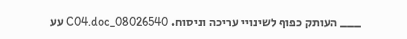___ העותק כפוף לשינויי עריכה וניסוח. 08026540_C04.doc עע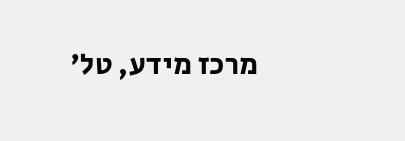מרכז מידע, טל'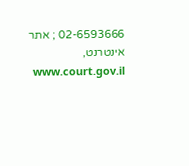02-6593666 ; אתר אינטרנט, www.court.gov.il